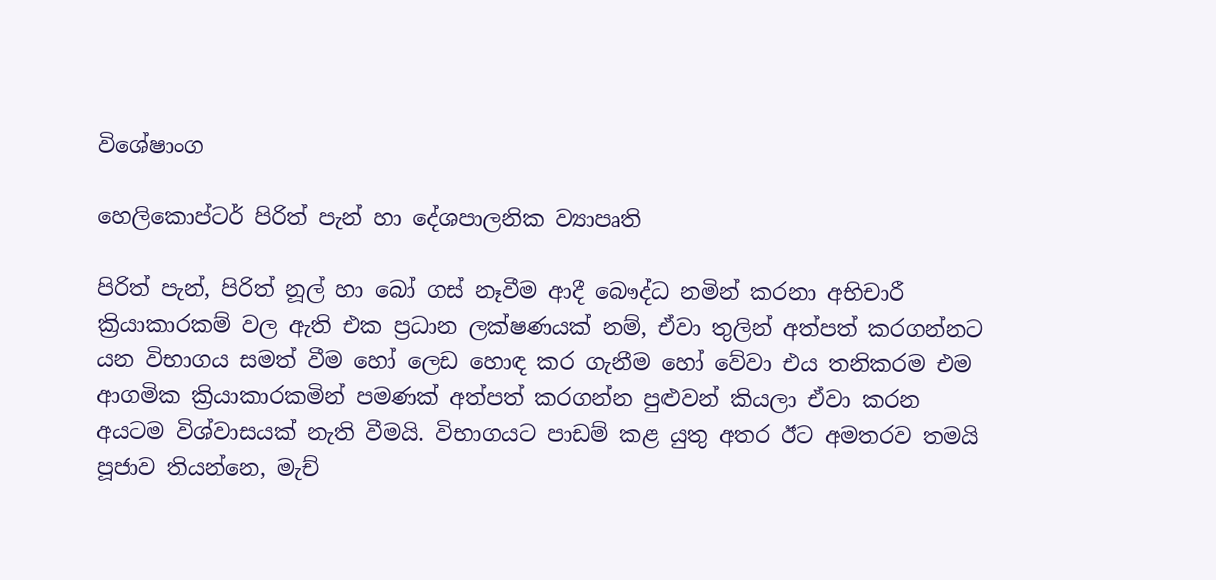විශේෂාංග

හෙලිකොප්ටර් පිරිත් පැන් හා දේශපාලනික ව්‍යාපෘති

පිරිත් පැන්, පිරිත් නූල් හා බෝ ගස් නෑවීම ආදී බෞද්ධ නමින් කරනා අභිචාරී ක්‍රියාකාරකම් වල ඇති එක ප්‍රධාන ලක්ෂණයක් නම්, ඒවා තුලින් අත්පත් කරගන්නට යන විභාගය සමත් වීම හෝ ලෙඩ හොඳ කර ගැනීම හෝ වේවා එය තනිකරම එම ආගමික ක්‍රියාකාරකමින් පමණක් අත්පත් කරගන්න පුළුවන් කියලා ඒවා කරන අයටම විශ්වාසයක් නැති වීමයි. විභාගයට පාඩම් කළ යුතු අතර ඊට අමතරව තමයි පූජාව තියන්නෙ, මැච්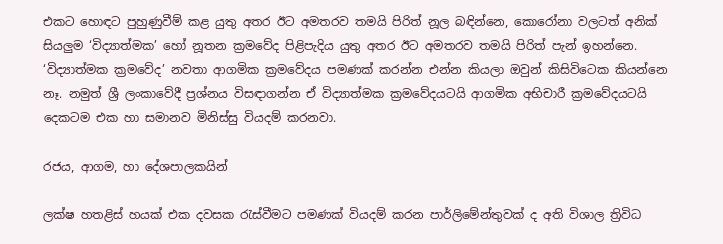එකට හොඳට පුහුණුවීම් කළ යුතු අතර ඊට අමතරව තමයි පිරිත් නූල බඳින්නෙ, කොරෝනා වලටත් අනික් සියලුම ‘විද්‍යාත්මක’ හෝ නූතන ක්‍රමවේද පිළිපැදිය යුතු අතර ඊට අමතරව තමයි පිරිත් පැන් ඉහන්නෙ. ‘විද්‍යාත්මක ක්‍රමවේද’ නවතා ආගමික ක්‍රමවේදය පමණක් කරන්න එන්න කියලා ඔවුන් කිසිවිටෙක කියන්නෙ නෑ. නමුත් ශ්‍රී ලංකාවේදී ප්‍රශ්නය විසඳාගන්න ඒ විද්‍යාත්මක ක්‍රමවේදයටයි ආගමික අභිචාරී ක්‍රමවේදයටයි දෙකටම එක හා සමානව මිනිස්සු වියදම් කරනවා.

රජය, ආගම, හා දේශපාලකයින්

ලක්ෂ හතළිස් හයක් එක දවසක රැස්වීමට පමණක් වියදම් කරන පාර්ලිමේන්තුවක් ද අති විශාල ත්‍රිවිධ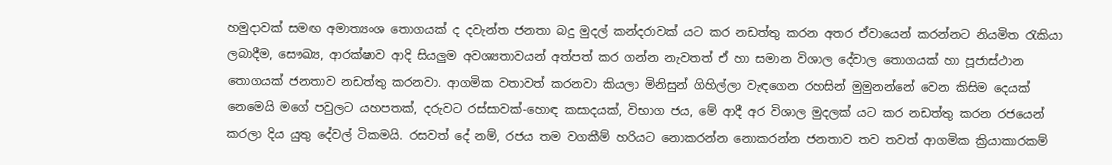හමුදාවක් සමඟ අමාත්‍යංශ තොගයක් ද දවැන්ත ජනතා බදු මුදල් කන්දරාවක් යට කර නඩත්තු කරන අතර ඒවායෙන් කරන්නට නියමිත රැකියා ලබාදීම, සෞඛ්‍ය, ආරක්ෂාව ආදි සියලුම අවශ්‍යතාවයන් අත්පත් කර ගන්න නැවතත් ඒ හා සමාන විශාල දේවාල තොගයක් හා පූජාස්ථාන තොගයක් ජනතාව නඩත්තු කරනවා. ආගමික වතාවත් කරනවා කියලා මිනිසුන් ගිහිල්ලා වැඳගෙන රහසින් මුමුනන්නේ වෙන කිසිම දෙයක් නෙමෙයි මගේ පවුලට යහපතක්, දරුවට රස්සාවක්-හොඳ කසාදයක්, විභාග ජය, මේ ආදී අර විශාල මුදලක් යට කර නඩත්තු කරන රජයෙන් කරලා දිය යුතු දේවල් ටිකමයි. රසවත් දේ නම්, රජය තම වගකීම් හරියට නොකරන්න නොකරන්න ජනතාව තව තවත් ආගමික ක්‍රියාකාරකම්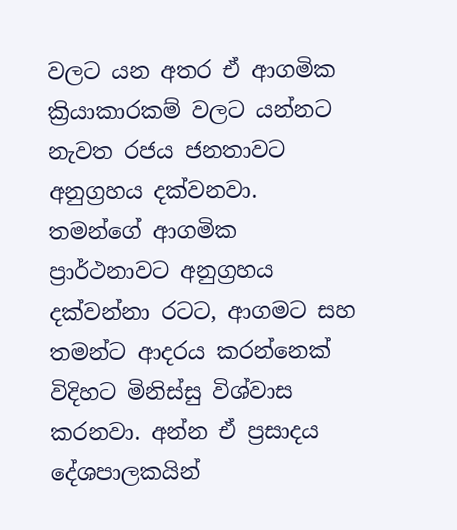වලට යන අතර ඒ ආගමික ක්‍රියාකාරකම් වලට යන්නට නැවත රජය ජනතාවට අනුග්‍රහය දක්වනවා. තමන්ගේ ආගමික ප්‍රාර්ථනාවට අනුග්‍රහය දක්වන්නා රටට, ආගමට සහ තමන්ට ආදරය කරන්නෙක් විදිහට මිනිස්සු විශ්වාස කරනවා. අන්න ඒ ප්‍රසාදය දේශපාලකයින්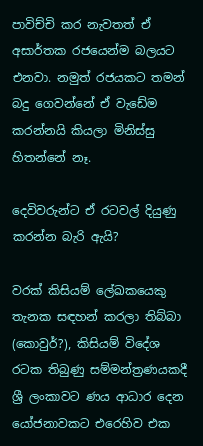පාවිච්චි කර නැවතත් ඒ අසාර්තක රජයෙන්ම බලයට එනවා. නමුත් රජයකට තමන් බදු ගෙවන්නේ ඒ වැඩේම කරන්නයි කියලා මිනිස්සු හිතන්නේ නෑ.

දෙවිවරුන්ට ඒ රටවල් දියුණු කරන්න බැරි ඇයි?

වරක් කිසියම් ලේඛකයෙකු තැනක සඳහන් කරලා තිබ්බා (කොවුර්?), කිසියම් විදේශ රටක තිබුණු සම්මන්ත්‍රණයකදී ශ්‍රී ලංකාවට ණය ආධාර දෙන යෝජනාවකට එරෙහිව එක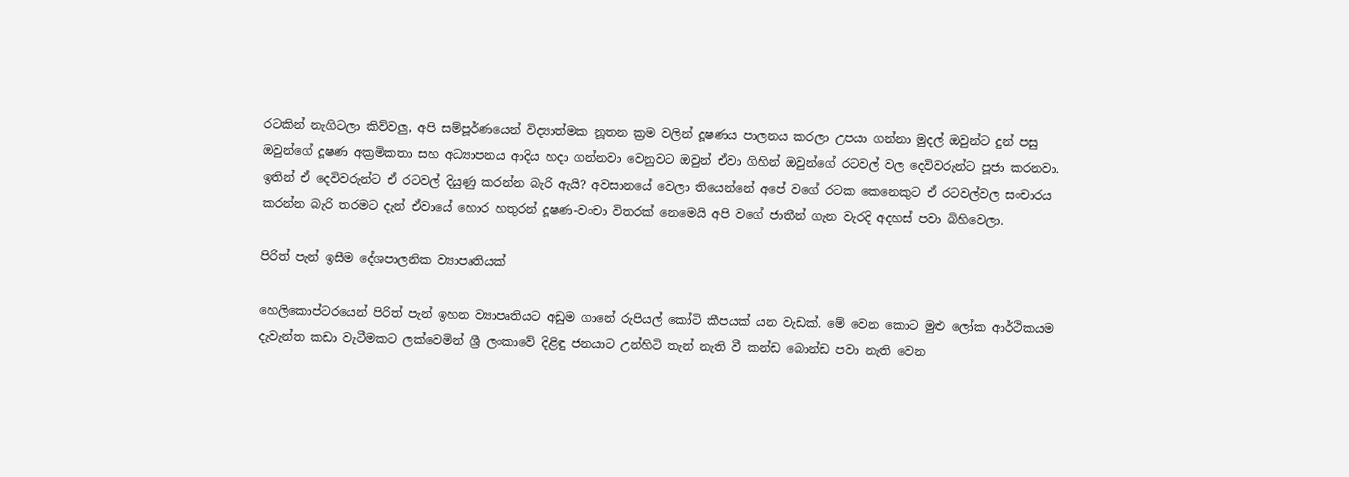රටකින් නැගිටලා කිව්වලු, අපි සම්පූර්ණයෙන් විද්‍යාත්මක නූතන ක්‍රම වලින් දූෂණය පාලනය කරලා උපයා ගන්නා මුදල් ඔවුන්ට දුන් පසු ඔවුන්ගේ දූෂණ අක්‍රමිකතා සහ අධ්‍යාපනය ආදිය හදා ගන්නවා වෙනුවට ඔවුන් ඒවා ගිහින් ඔවුන්ගේ රටවල් වල දෙවිවරුන්ට පූජා කරනවා. ඉතින් ඒ දෙවිවරුන්ට ඒ රටවල් දියුණු කරන්න බැරි ඇයි? අවසානයේ වෙලා තියෙන්නේ අපේ වගේ රටක කෙනෙකුට ඒ රටවල්වල සංචාරය කරන්න බැරි තරමට දැන් ඒවායේ හොර හතුරන් දූෂණ-වංචා විතරක් නෙමෙයි අපි වගේ ජාතීන් ගැන වැරදි අදහස් පවා බිහිවෙලා.

පිරිත් පැන් ඉසීම දේශපාලනික ව්‍යාපෘතියක්

හෙලිකොප්ටරයෙන් පිරිත් පැන් ඉහන ව්‍යාපෘතියට අඩුම ගානේ රුපියල් කෝටි කීපයක් යන වැඩක්. මේ වෙන කොට මුළු ලෝක ආර්ථිකයම දැවැන්ත කඩා වැටීමකට ලක්වෙමින් ශ්‍රී ලංකාවේ දිළිඳු ජනයාට උන්හිටි තැන් නැති වී කන්ඩ බොන්ඩ පවා නැති වෙන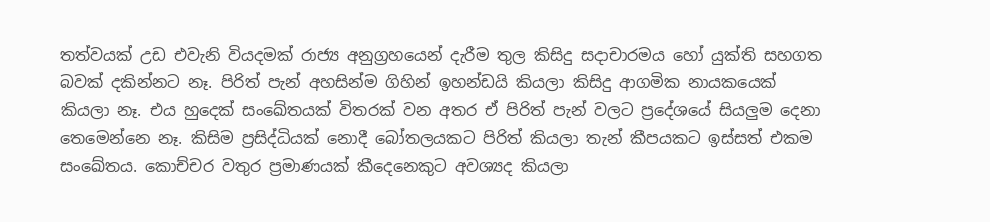තත්වයක් උඩ එවැනි වියදමක් රාජ්‍ය අනුග්‍රහයෙන් දැරීම තුල කිසිදු සදාචාරමය හෝ යුක්ති සහගත බවක් දකින්නට නෑ. පිරිත් පැන් අහසින්ම ගිහින් ඉහන්ඩයි කියලා කිසිදු ආගමික නායකයෙක් කියලා නෑ. එය හුදෙක් සංඛේතයක් විතරක් වන අතර ඒ පිරිත් පැන් වලට ප්‍රදේශයේ සියලුම දෙනා තෙමෙන්නෙ නෑ. කිසිම ප්‍රසිද්ධියක් නොදී බෝතලයකට පිරිත් කියලා තැන් කීපයකට ඉස්සත් එකම සංඛේතය. කොච්චර වතුර ප්‍රමාණයක් කීදෙනෙකුට අවශ්‍යද කියලා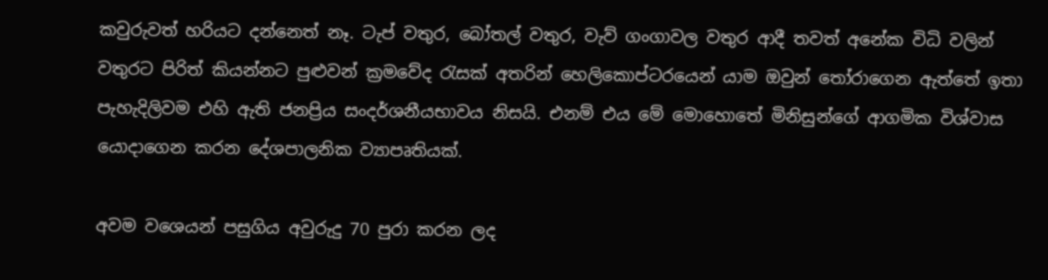කවුරුවත් හරියට දන්නෙත් නෑ. ටැප් වතුර, බෝතල් වතුර, වැව් ගංගාවල වතුර ආදී තවත් අනේක විධි වලින් වතුරට පිරිත් කියන්නට පුළුවන් ක්‍රමවේද රැසක් අතරින් හෙලිකොප්ටරයෙන් යාම ඔවුන් තෝරාගෙන ඇත්තේ ඉතා පැහැදිලිවම එහි ඇති ජනප්‍රිය සංදර්ශනීයභාවය නිසයි. එනම් එය මේ මොහොතේ මිනිසුන්ගේ ආගමික විශ්වාස යොදාගෙන කරන දේශපාලනික ව්‍යාපෘතියක්.

අවම වශෙයන් පසුගිය අවුරුදු 70 පුරා කරන ලද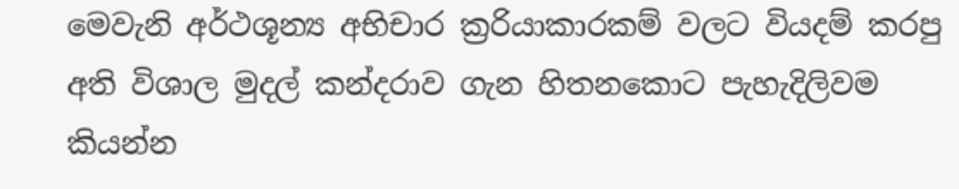මෙවැනි අර්ථශූන්‍ය අභිචාර ක්‍ර‍රියාකාරකම් වලට වියදම් කරපු අති විශාල මුදල් කන්දරාව ගැන හිතනකොට පැහැදිලිවම කියන්න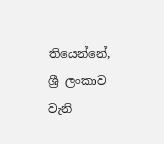තියෙන්නේ, ශ්‍රී ලංකාව වැනි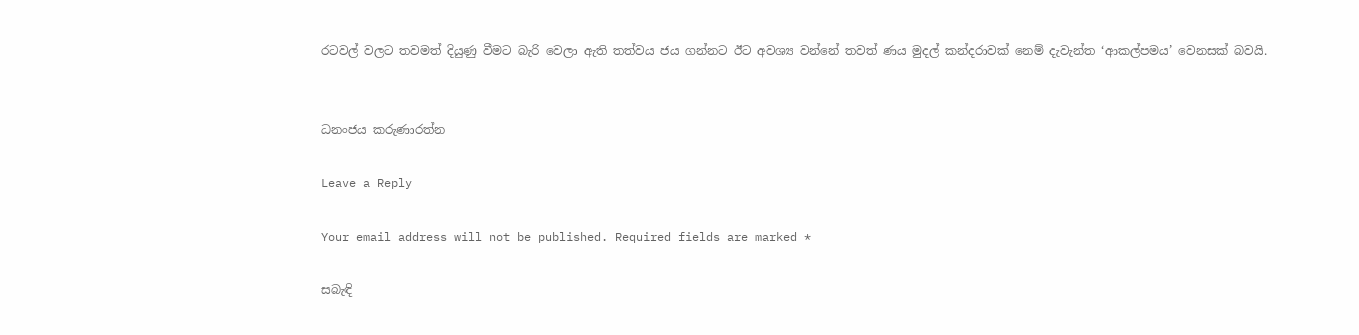රටවල් වලට තවමත් දියුණු වීමට බැරි වෙලා ඇති තත්වය ජය ගන්නට ඊට අවශ්‍ය වන්නේ තවත් ණය මුදල් කන්දරාවක් නෙම් දැවැන්ත ‘ආකල්පමය’ වෙනසක් බවයි.


ධනංජය කරුණාරත්න

Leave a Reply

Your email address will not be published. Required fields are marked *

සබැඳි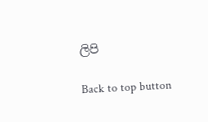ලිපි

Back to top button